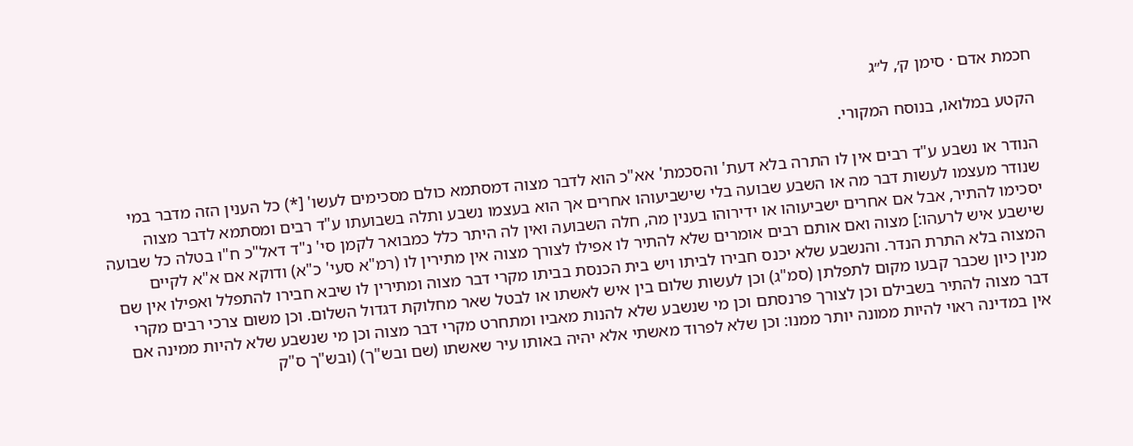חכמת אדם · סימן ק׳, ל״ג

הקטע במלואו, בנוסח המקורי.

הנודר או נשבע ע"ד רבים אין לו התרה בלא דעת' והסכמת' אא"כ הוא לדבר מצוה דמסתמא כולם מסכימים לעשו' [*) כל הענין הזה מדבר במי שנודר מעצמו לעשות דבר מה או השבע שבועה בלי שישביעוהו אחרים אך הוא בעצמו נשבע ותלה בשבועתו ע"ד רבים ומסתמא לדבר מצוה יסכימו להתיר, אבל אם אחרים ישביעוהו או ידירוהו בענין מה, חלה השבועה ואין לה היתר כלל כמבואר לקמן סי' נ"ד דאל"כ ח"ו בטלה כל שבועה שישבע איש לרעהו:] מצוה ואם אותם רבים אומרים שלא להתיר לו אפילו לצורך מצוה אין מתירין לו (רמ"א סעי' כ"א) ודוקא אם א"א לקיים המצוה בלא התרת הנדר. והנשבע שלא יכנס חבירו לביתו ויש בית הכנסת בביתו מקרי דבר מצוה ומתירין לו שיבא חבירו להתפלל ואפילו אין שם מנין כיון שכבר קבעו מקום לתפלתן (סמ"ג) וכן לעשות שלום בין איש לאשתו או לבטל שאר מחלוקת דגדול השלום. וכן משום צרכי רבים מקרי דבר מצוה להתיר בשבילם וכן לצורך פרנסתם וכן מי שנשבע שלא להנות מאביו ומתחרט מקרי דבר מצוה וכן מי שנשבע שלא להיות ממינה אם אין במדינה ראוי להיות ממונה יותר ממנו: וכן שלא לפרוד מאשתי אלא יהיה באותו עיר שאשתו (שם ובש"ך) (ובש"ך ס"ק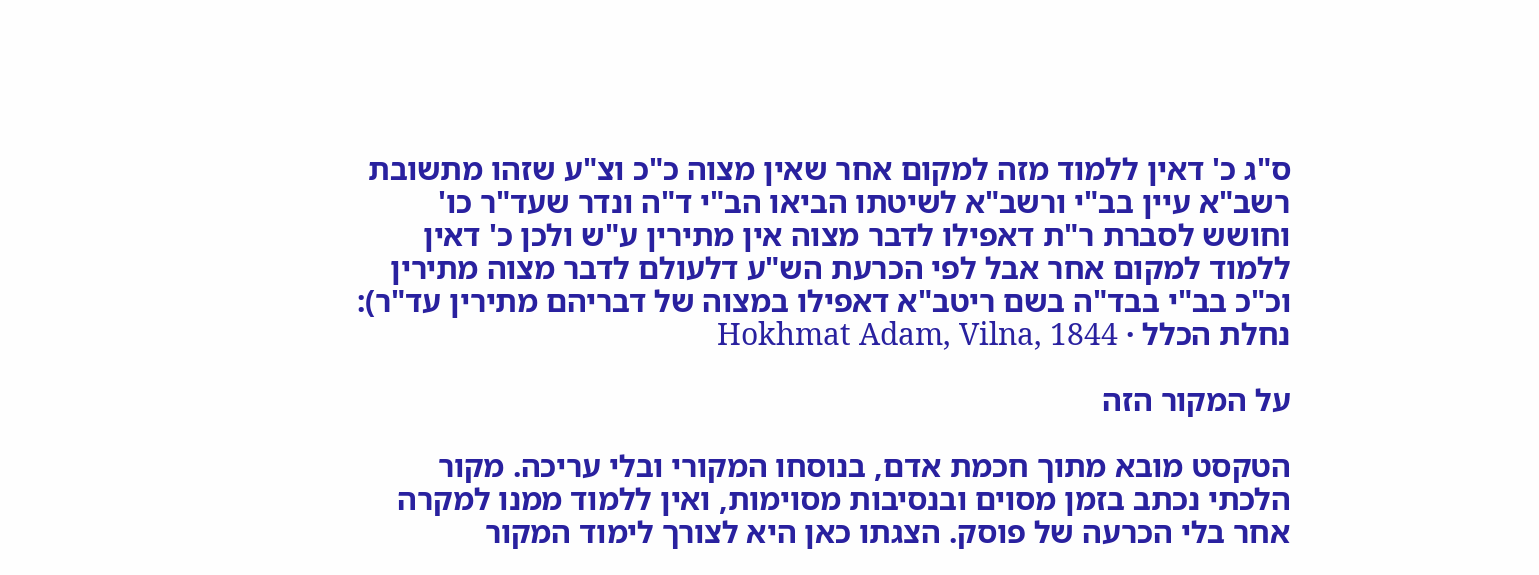ס"ג כ' דאין ללמוד מזה למקום אחר שאין מצוה כ"כ וצ"ע שזהו מתשובת רשב"א עיין בב"י ורשב"א לשיטתו הביאו הב"י ד"ה ונדר שעד"ר כו' וחושש לסברת ר"ת דאפילו לדבר מצוה אין מתירין ע"ש ולכן כ' דאין ללמוד למקום אחר אבל לפי הכרעת הש"ע דלעולם לדבר מצוה מתירין וכ"כ בב"י בבד"ה בשם ריטב"א דאפילו במצוה של דבריהם מתירין עד"ר):
נחלת הכלל · Hokhmat Adam, Vilna, 1844

על המקור הזה

הטקסט מובא מתוך חכמת אדם, בנוסחו המקורי ובלי עריכה. מקור הלכתי נכתב בזמן מסוים ובנסיבות מסוימות, ואין ללמוד ממנו למקרה אחר בלי הכרעה של פוסק. הצגתו כאן היא לצורך לימוד המקור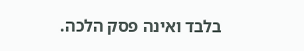בלבד ואינה פסק הלכה.